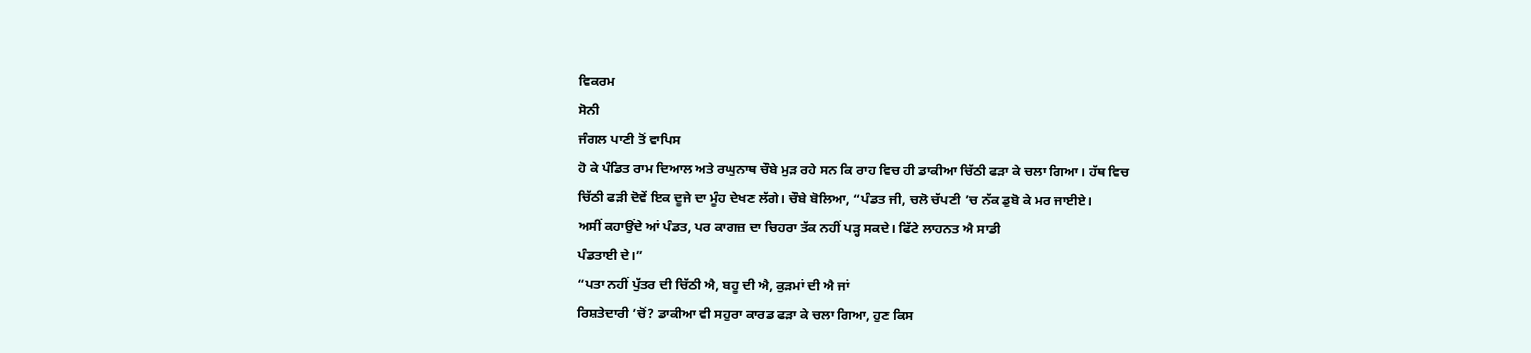ਵਿਕਰਮ
ਸੋਨੀ
ਜੰਗਲ ਪਾਣੀ ਤੋਂ ਵਾਪਿਸ
ਹੋ ਕੇ ਪੰਡਿਤ ਰਾਮ ਦਿਆਲ ਅਤੇ ਰਘੁਨਾਥ ਚੌਬੇ ਮੁੜ ਰਹੇ ਸਨ ਕਿ ਰਾਹ ਵਿਚ ਹੀ ਡਾਕੀਆ ਚਿੱਠੀ ਫੜਾ ਕੇ ਚਲਾ ਗਿਆ। ਹੱਥ ਵਿਚ
ਚਿੱਠੀ ਫੜੀ ਦੋਵੇਂ ਇਕ ਦੂਜੇ ਦਾ ਮੂੰਹ ਦੇਖਣ ਲੱਗੇ। ਚੌਬੇ ਬੋਲਿਆ, “ਪੰਡਤ ਜੀ, ਚਲੋ ਚੱਪਣੀ ’ਚ ਨੱਕ ਡੁਬੋ ਕੇ ਮਰ ਜਾਈਏ।
ਅਸੀਂ ਕਹਾਉਂਦੇ ਆਂ ਪੰਡਤ, ਪਰ ਕਾਗਜ਼ ਦਾ ਚਿਹਰਾ ਤੱਕ ਨਹੀਂ ਪੜ੍ਹ ਸਕਦੇ। ਫਿੱਟੇ ਲਾਹਨਤ ਐ ਸਾਡੀ
ਪੰਡਤਾਈ ਦੇ।”
“ਪਤਾ ਨਹੀਂ ਪੁੱਤਰ ਦੀ ਚਿੱਠੀ ਐ, ਬਹੂ ਦੀ ਐ, ਕੁੜਮਾਂ ਦੀ ਐ ਜਾਂ
ਰਿਸ਼ਤੇਦਾਰੀ ’ਚੋਂ? ਡਾਕੀਆ ਵੀ ਸਹੁਰਾ ਕਾਰਡ ਫੜਾ ਕੇ ਚਲਾ ਗਿਆ, ਹੁਣ ਕਿਸ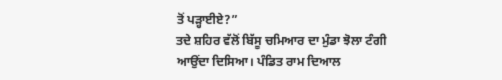ਤੋਂ ਪੜ੍ਹਾਈਏ?”
ਤਦੇ ਸ਼ਹਿਰ ਵੱਲੋਂ ਬਿੱਸੂ ਚਮਿਆਰ ਦਾ ਮੁੰਡਾ ਝੋਲਾ ਟੰਗੀ
ਆਉਂਦਾ ਦਿਸਿਆ। ਪੰਡਿਤ ਰਾਮ ਦਿਆਲ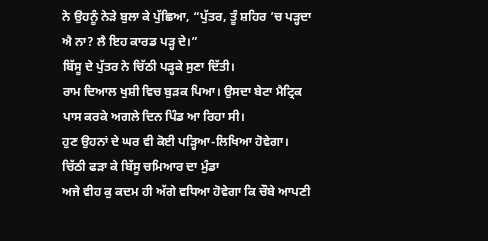ਨੇ ਉਹਨੂੰ ਨੇੜੇ ਬੁਲਾ ਕੇ ਪੁੱਛਿਆ, “ਪੁੱਤਰ, ਤੂੰ ਸ਼ਹਿਰ ’ਚ ਪੜ੍ਹਦਾ ਐ ਨਾ? ਲੈ ਇਹ ਕਾਰਡ ਪੜ੍ਹ ਦੇ।”
ਬਿੱਸੂ ਦੇ ਪੁੱਤਰ ਨੇ ਚਿੱਠੀ ਪੜ੍ਹਕੇ ਸੁਣਾ ਦਿੱਤੀ।
ਰਾਮ ਦਿਆਲ ਖੁਸ਼ੀ ਵਿਚ ਬੁੜਕ ਪਿਆ। ਉਸਦਾ ਬੇਟਾ ਮੈਟ੍ਰਿਕ ਪਾਸ ਕਰਕੇ ਅਗਲੇ ਦਿਨ ਪਿੰਡ ਆ ਰਿਹਾ ਸੀ।
ਹੁਣ ਉਹਨਾਂ ਦੇ ਘਰ ਵੀ ਕੋਈ ਪੜ੍ਹਿਆ-ਲਿਖਿਆ ਹੋਵੇਗਾ। ਚਿੱਠੀ ਫੜਾ ਕੇ ਬਿੱਸੂ ਚਮਿਆਰ ਦਾ ਮੁੰਡਾ
ਅਜੇ ਵੀਹ ਕੁ ਕਦਮ ਹੀ ਅੱਗੇ ਵਧਿਆ ਹੋਵੇਗਾ ਕਿ ਚੌਬੇ ਆਪਣੀ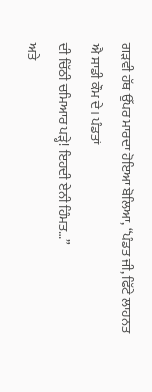ਗੜਵੀ ਹੱਥ ਉੱਪਰ ਮਾਰਦਾ ਹੋਇਆ ਬੋਲਿਆ, “ਪੰਡਤ ਜੀ, ਫਿੱਟੇ ਲਾਹਨਤ ਐ ਸਾਡੀ ਕੌਮ ਦੇ। ਪੰਡਤਾਂ
ਦੀ ਚਿੱਠੀ ਚਮਿਆਰ ਪੜ੍ਹੇ! ਇਹਦੀ ਏਨੀ ਹਿੰਮਤ…”
ਅਤੇ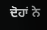ਦੋਹਾਂ ਨੇ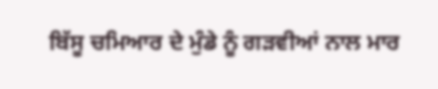ਬਿੱਸੂ ਚਮਿਆਰ ਦੇ ਮੁੰਡੇ ਨੂੰ ਗੜਵੀਆਂ ਨਾਲ ਮਾਰ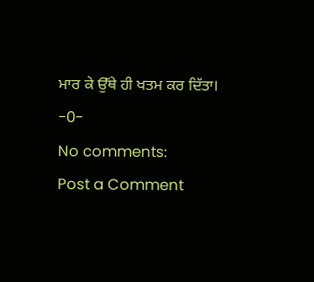ਮਾਰ ਕੇ ਉੱਥੇ ਹੀ ਖਤਮ ਕਰ ਦਿੱਤਾ।
-0-
No comments:
Post a Comment